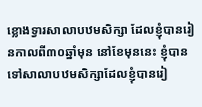ខ្លោងទ្វារសាលាបឋមសិក្សា ដែលខ្ញុំបានរៀនកាលពី៣០ឆ្នាំមុន នៅខែមុននេះ ខ្ញុំបានទៅសាលាបឋមសិក្សាដែលខ្ញុំបានរៀ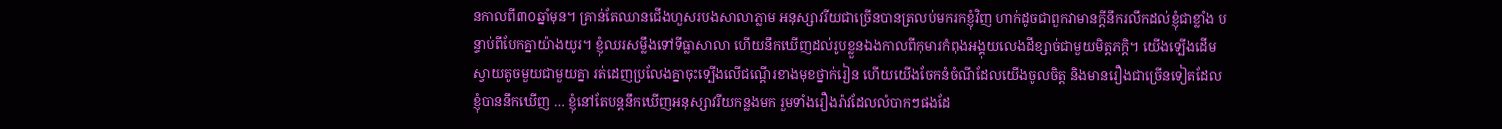នកាលពី៣០ឆ្នាំមុន។ គ្រាន់តែឈានជើងហួសរបងសាលាភ្លាម អនុស្សាវរីយជាច្រើនបានត្រលប់មករកខ្ញុំវិញ ហាក់ដូចជាពួកវាមានក្តីនឹករលឹកដល់ខ្ញុំជាខ្លាំង បន្ទាប់ពីបែកគ្នាយ៉ាងយូរ។ ខ្ញុំឈរសម្លឹងទៅទីធ្លាសាលា ហើយនឹកឃើញដល់រូបខ្លួនឯងកាលពីកុមារកំពុងអង្គុយលេងដីខ្សាច់ជាមួយមិត្តភក្តិ។ យើងទ្បើងដើមស្វាយតូចមួយជាមួយគ្នា រត់ដេញប្រលែងគ្នាចុះទ្បើងលើជណ្តើរខាងមុខថ្នាក់រៀន ហើយយើងចែកនំចំណីដែលយើងចូលចិត្ត និងមានរឿងជាច្រើនទៀតដែលខ្ញុំបាននឹកឃើញ … ខ្ញុំនៅតែបន្តនឹកឃើញអនុស្សាវរីយកន្លងមក រួមទាំងរឿងរ៉ាវដែលលំបាកៗផងដែ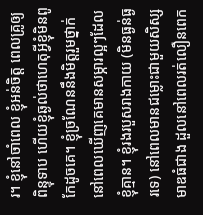រ។ ខ្ញុំនៅចាំពេល ខ្ញុំអន់ចិត្ត ពេលគ្រូឲ្យពិន្ទុទាប ហើយខ្ញុំឆ្ងល់ថាហេតុអ្វីខ្ញុំមិនពូកែដូចគេ។ ខ្ញុំច្រណែននឹងមិត្តរួមថ្នាក់នៅពេលឃើញគេមានសម្ភារល្អៗដែលខ្ញុំគ្មាន។ ខ្ញុំរងរបួសរាងកាយ (មិនធ្ងន់ធ្ងរទេ) នៅពេលមានជម្លោះជាមួយសិស្សមាឌធំជាង ដួលនៅពេលរត់លឿនពេក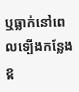ឬធ្លាក់នៅពេលទ្បើងកន្លែងខ្ព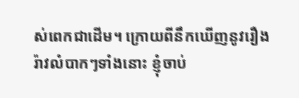ស់ពេកជាដើម។ ក្រោយពីនឹកឃើញនូវរឿងរ៉ាវលំបាកៗទាំងនោះ ខ្ញុំចាប់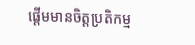ផ្តើមមានចិត្តប្រតិកម្ម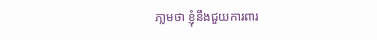ភា្លមថា ខ្ញុំនឹងជួយការពារ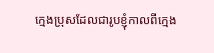ក្មេងប្រុសដែលជារូបខ្ញុំកាលពីក្មេង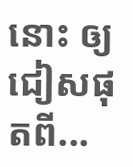នោះ ឲ្យជៀសផុតពី...